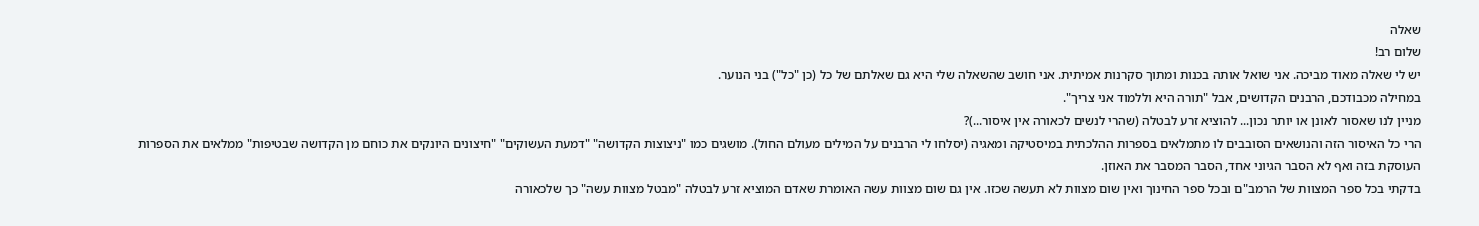שאלה
שלום רב!
יש לי שאלה מאוד מביכה. אני שואל אותה בכנות ומתוך סקרנות אמיתית. אני חושב שהשאלה שלי היא גם שאלתם של כל (כן "כל") בני הנוער.
במחילה מכבודכם, הרבנים הקדושים, אבל "תורה היא וללמוד אני צריך".
מניין לנו שאסור לאונן או יותר נכון... להוציא זרע לבטלה (שהרי לנשים לכאורה אין איסור...)?
הרי כל האיסור הזה והנושאים הסובבים לו מתמלאים בספרות ההלכתית במיסטיקה ומאגיה (יסלחו לי הרבנים על המילים מעולם החול). מושגים כמו "ניצוצות הקדושה" "דמעת העשוקים" "חיצונים היונקים את כוחם מן הקדושה שבטיפות" ממלאים את הספרות העוסקת בזה ואף לא הסבר הגיוני אחד, הסבר המסבר את האוזן.
בדקתי בכל ספר המצוות של הרמב"ם ובכל ספר החינוך ואין שום מצוות לא תעשה שכזו. אין גם שום מצוות עשה האומרת שאדם המוציא זרע לבטלה "מבטל מצוות עשה" כך שלכאורה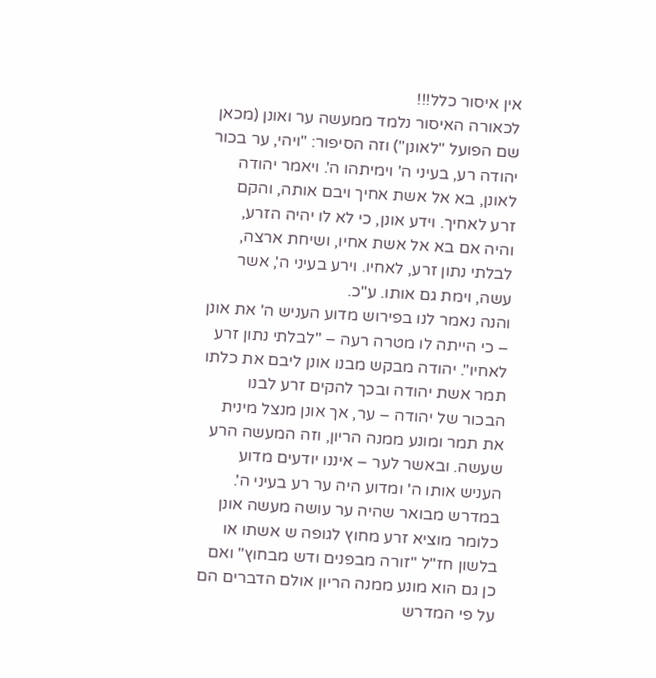אין איסור כלל!!!
לכאורה האיסור נלמד ממעשה ער ואונן (מכאן שם הפועל "לאונן") וזה הסיפור: "ויהי, ער בכור יהודה רע, בעיני ה' וימיתהו ה'. ויאמר יהודה לאונן, בא אל אשת אחיך ויבם אותה, והקם זרע לאחיך. וידע אונן, כי לא לו יהיה הזרע, והיה אם בא אל אשת אחיו, ושיחת ארצה, לבלתי נתון זרע, לאחיו. וירע בעיני ה', אשר עשה, וימת גם אותו. ע"כ.
והנה נאמר לנו בפירוש מדוע העניש ה' את אונן – כי הייתה לו מטרה רעה – "לבלתי נתון זרע לאחיו". יהודה מבקש מבנו אונן ליבם את כלתו תמר אשת יהודה ובכך להקים זרע לבנו הבכור של יהודה – ער, אך אונן מנצל מינית את תמר ומונע ממנה הריון, וזה המעשה הרע שעשה. ובאשר לער – איננו יודעים מדוע העניש אותו ה' ומדוע היה ער רע בעיני ה'. במדרש מבואר שהיה ער עושה מעשה אונן כלומר מוציא זרע מחוץ לגופה ש אשתו או בלשון חז"ל "זורה מבפנים ודש מבחוץ" ואם כן גם הוא מונע ממנה הריון אולם הדברים הם על פי המדרש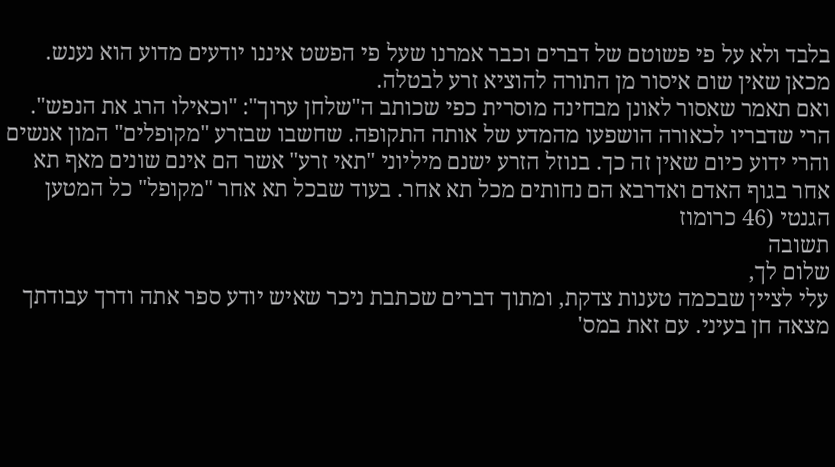בלבד ולא על פי פשוטם של דברים וכבר אמרנו שעל פי הפשט איננו יודעים מדוע הוא נענש.
מכאן שאין שום איסור מן התורה להוציא זרע לבטלה.
ואם תאמר שאסור לאונן מבחינה מוסרית כפי שכותב ה"שלחן ערוך": "וכאילו הרג את הנפש". הרי שדבריו לכאורה הושפעו מהמדע של אותה התקופה. שחשבו שבזרע "מקופלים" המון אנשים והרי ידוע כיום שאין זה כך. בנוזל הזרע ישנם מיליוני "תאי זרע" אשר הם אינם שונים מאף תא אחר בגוף האדם ואדרבא הם נחותים מכל תא אחר. בעוד שבכל תא אחר "מקופל" כל המטען הגנטי (46 כרומוז
תשובה
שלום לך,
עלי לציין שבכמה טענות צדקת, ומתוך דברים שכתבת ניכר שאיש יודע ספר אתה ודרך עבודתך מצאה חן בעיני. עם זאת במס'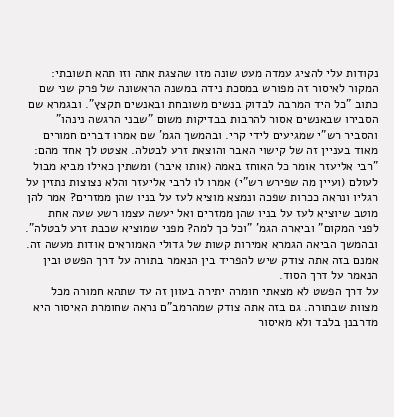נקודות עלי להציג עמדה מעט שונה מזו שהצגת אתה וזו תהא תשובתי:
המקור לאיסור זה מפורש במסכת נידה במשנה הראשונה של פרק שני שם כתוב "כל היד המרבה לבדוק בנשים משובחת ובאנשים תקצץ". ובגמרא שם הסבירו שבאנשים אסור להרבות בבדיקות משום "שבני הרגשה נינהו" והסביר רש"י שמגיעים לידי קרי. ובהמשך הגמ' שם אמרו דברים חמורים מאוד בעניין זה של קישוי האבר והוצאת זרע לבטלה. אצטט לך אחד מהם:
"רבי אליעזר אומר כל האוחז באמה (אותו איבר) ומשתין כאילו מביא מבול לעולם (ועיין מה שפירש רש"י) אמרו לו לרבי אליעזר והלא נצוצות נתזין על רגליו ונראה ככרות שפכה ונמצא מוציא לעז על בניו שהן ממזרים? אמר להן מוטב שיוציא לעז על בניו שהן ממזרים ואל יעשה עצמו רשע שעה אחת לפני המקום" וביארה הגמ' "וכל כך למה? מפני שמוציא שכבת זרע לבטלה".
ובהמשך הביאה הגמרא אמירות קשות של גדולי האמוראים אודות מעשה זה.
אמנם בזה אתה צודק שיש להפריד בין הנאמר בתורה על דרך הפשט ובין הנאמר על דרך הסוד.
על דרך הפשט לא מצאתי חומרה יתירה בעוון זה עד שתהא חמורה מכל מצוות שבתורה. גם בזה אתה צודק שמהרמב"ם נראה שחומרת האיסור היא מדרבנן בלבד ולא מאיסור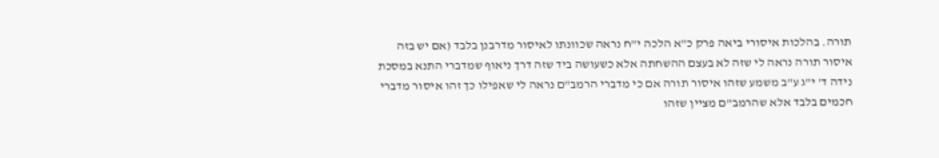תורה. בהלכות איסורי ביאה פרק כ"א הלכה י"ח נראה שכוונתו לאיסור מדרבנן בלבד (אם יש בזה איסור תורה נראה לי שזה לא בעצם ההשחתה אלא כשעושה ביד שזה דרך ניאוף שמדברי התנא במסכת נידה ד' י"ג ע"ב משמע שזהו איסור תורה אם כי מדברי הרמב"ם נראה לי שאפילו כך זהו איסור מדברי חכמים בלבד אלא שהרמב"ם מציין שזהו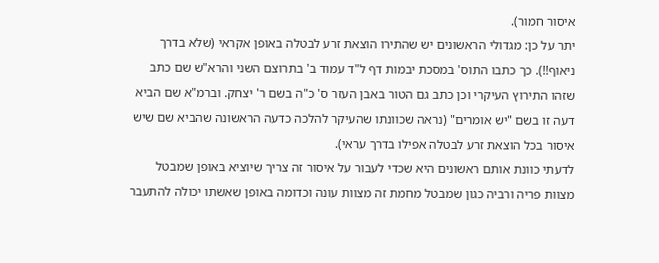איסור חמור).
יתר על כן: מגדולי הראשונים יש שהתירו הוצאת זרע לבטלה באופן אקראי (שלא בדרך ניאוף!!). כך כתבו התוס' במסכת יבמות דף ל"ד עמוד ב' בתרוצם השני והרא"ש שם כתב שזהו התירוץ העיקרי וכן כתב גם הטור באבן העזר ס' כ"ה בשם ר' יצחק. וברמ"א שם הביא דעה זו בשם "יש אומרים" (נראה שכוונתו שהעיקר להלכה כדעה הראשונה שהביא שם שיש איסור בכל הוצאת זרע לבטלה אפילו בדרך עראי).
לדעתי כוונת אותם ראשונים היא שכדי לעבור על איסור זה צריך שיוציא באופן שמבטל מצוות פריה ורביה כגון שמבטל מחמת זה מצוות עונה וכדומה באופן שאשתו יכולה להתעבר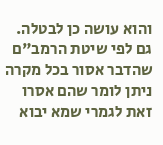והוא עושה כן לבטלה. גם לפי שיטת הרמב"ם שהדבר אסור בכל מקרה ניתן לומר שהם אסרו זאת לגמרי שמא יבוא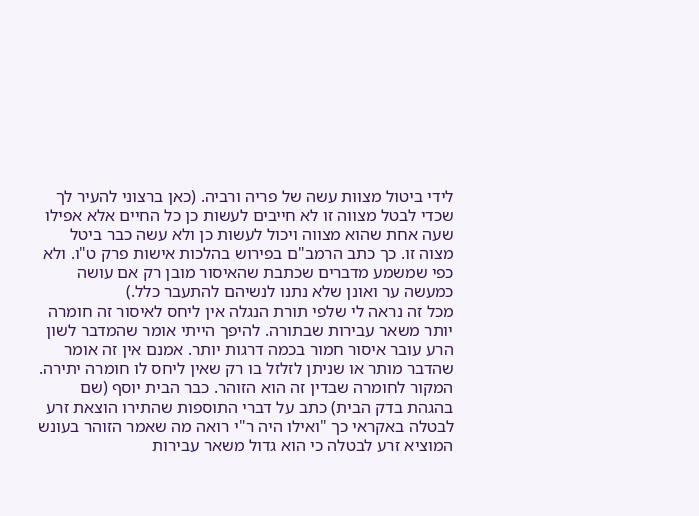לידי ביטול מצוות עשה של פריה ורביה. (כאן ברצוני להעיר לך שכדי לבטל מצווה זו לא חייבים לעשות כן כל החיים אלא אפילו שעה אחת שהוא מצווה ויכול לעשות כן ולא עשה כבר ביטל מצוה זו. כך כתב הרמב"ם בפירוש בהלכות אישות פרק ט"ו. ולא כפי שמשמע מדברים שכתבת שהאיסור מובן רק אם עושה כמעשה ער ואונן שלא נתנו לנשיהם להתעבר כלל.)
מכל זה נראה לי שלפי תורת הנגלה אין ליחס לאיסור זה חומרה יותר משאר עבירות שבתורה. להיפך הייתי אומר שהמדבר לשון הרע עובר איסור חמור בכמה דרגות יותר. אמנם אין זה אומר שהדבר מותר או שניתן לזלזל בו רק שאין ליחס לו חומרה יתירה.
המקור לחומרה שבדין זה הוא הזוהר. כבר הבית יוסף (שם בהגהת בדק הבית) כתב על דברי התוספות שהתירו הוצאת זרע לבטלה באקראי כך "ואילו היה ר"י רואה מה שאמר הזוהר בעונש המוציא זרע לבטלה כי הוא גדול משאר עבירות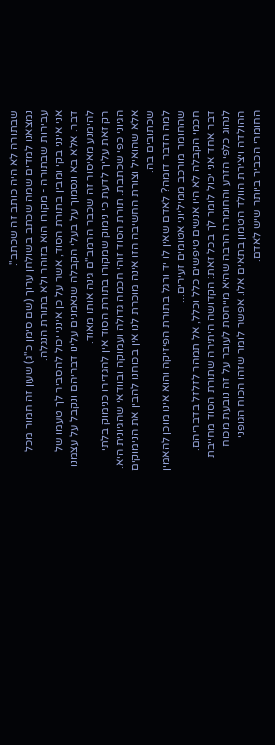שבתורה לא היה כותב זה שכתב".
נמצאנו למדים שמה שכתב בשולחן ערוך (שם סימן כ"ג) שעון זה חמור מכל עבירות שבתורה - מקורו הוא בזוהר ולא בתורת הנגלה.
אני אינני בקי ומבין בתורת הסוד, אשר על כן אינני יכול להסביר לך טעמו של דבר. אלא בא ונסמוך על בעלי הקבלה שנאמנים עלינו דבריהם ונקבל על עצמנו להימנע מאיסור זה שכבר הרמב"ם גינה אותו מאוד.
רק זאת עליך לדעת כי נימוק שמקורו בתורת הסוד אין להגדירו כנימוק בלתי הגיוני כפי שכתבת. תורת הסוד זוהי חכמה גדולה ועמוקה ובוודאי שהגיונית היא. אלא שהואיל וצורת החשיבה הזו אינה מוכרת לנו אין בכוחנו להבין את הנימוקים שכתובים בה.
למה הדבר דומה? לאדם שאין לו יד ורגל בתורת הפיזיקה והוא אינו מוכן להאמין שהחומר מורכב ממיליוני אטומים זעירים...
חכמי הקבלה לא היו אנשים טיפשים כלל וכלל, אל תמהר לזלזל בדבריהם.
דבר אחד אני יכול לומר לך בכל זאת: הקדושה היתירה שתורת הסוד מחייבת לנהוג כלפי הזרע והחומרה הרבה שהיא מייחסת לעובר על זה נובעת מכוח ההולדה ויצירת הוולד הטמון בתאים אלו. אפשר לומר שזהו הכוח הגופני החומרי הכביר ביותר שיש לאדם.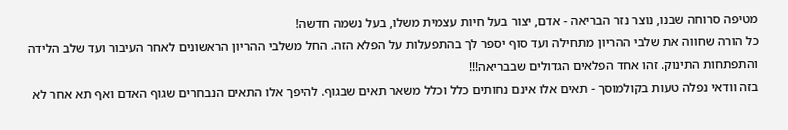מטיפה סרוחה שבנו, נוצר נזר הבריאה - אדם, יצור בעל חיות עצמית משלו, בעל נשמה חדשה!
כל הורה שחווה את שלבי ההריון מתחילה ועד סוף יספר לך בהתפעלות על הפלא הזה. החל משלבי ההריון הראשונים לאחר העיבור ועד שלב הלידה והתפתחות התינוק. זהו אחד הפלאים הגדולים שבבריאה!!!
בזה וודאי נפלה טעות בקולמוסך - תאים אלו אינם נחותים כלל וכלל משאר תאים שבגוף. להיפך אלו התאים הנבחרים שגוף האדם ואף תא אחר לא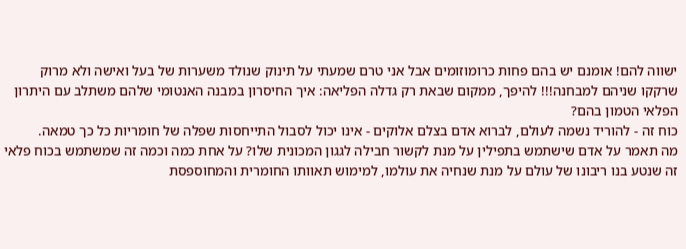ישווה להם! אומנם יש בהם פחות כרומוזומים אבל אני טרם שמעתי על תינוק שנולד משערות של בעל ואישה ולא מרוק שרקקו שניהם למבחנה!!! להיפך, ממקום שבאת רק גדלה הפליאה: איך החיסרון במבנה האנטומי שלהם משתלב עם היתרון הפלאי הטמון בהם?
כוח זה - להוריד נשמה לעולם, לברוא אדם בצלם אלוקים - אינו יכול לסבול התייחסות שפלה של חומריות כל כך טמאה.
מה תאמר על אדם שישתמש בתפילין על מנת לקשור חבילה לגגון המכונית שלו? על אחת כמה וכמה זה שמשתמש בכוח פלאי זה שנטע בנו ריבונו של עולם על מנת שנחיה את עולמו, למימוש תאוותו החומרית והמחוספסת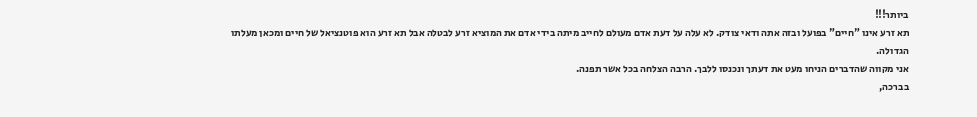ביותר!!!
תא זרע אינו "חיים" בפועל ובזה אתה ודאי צודק. לא עלה על דעת אדם מעולם לחייב מיתה בידי אדם את המוציא זרע לבטלה אבל תא זרע הוא פוטנציאל של חיים ומכאן מעלתו הגדולה.
אני מקווה שהדברים הניחו מעט את דעתך ונכנסו ללבך. הרבה הצלחה בכל אשר תפנה.
בברכה,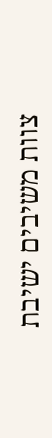צוות משיבים ישיבת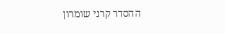ההסדר קרני שומרון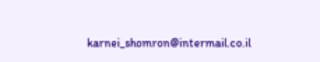karnei_shomron@intermail.co.il